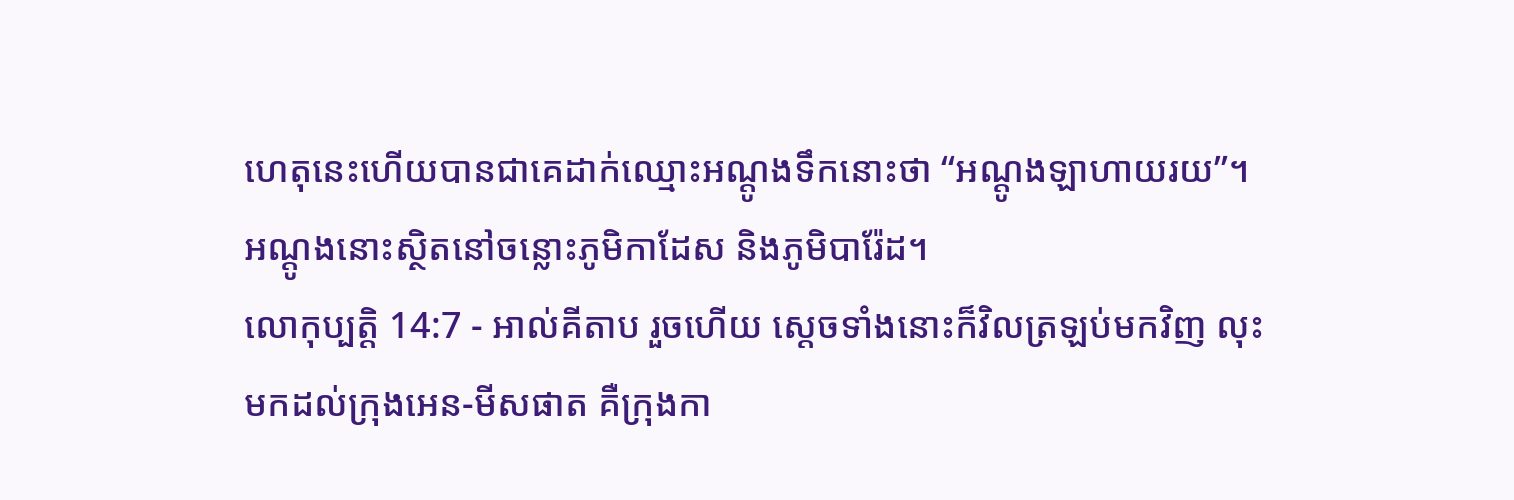ហេតុនេះហើយបានជាគេដាក់ឈ្មោះអណ្តូងទឹកនោះថា “អណ្តូងឡាហាយរយ”។ អណ្តូងនោះស្ថិតនៅចន្លោះភូមិកាដែស និងភូមិបារ៉ែដ។
លោកុប្បត្តិ 14:7 - អាល់គីតាប រួចហើយ ស្តេចទាំងនោះក៏វិលត្រឡប់មកវិញ លុះមកដល់ក្រុងអេន-មីសផាត គឺក្រុងកា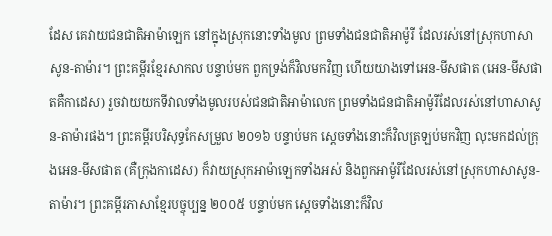ដែស គេវាយជនជាតិអាម៉ាឡេក នៅក្នុងស្រុកនោះទាំងមូល ព្រមទាំងជនជាតិអាម៉ូរី ដែលរស់នៅស្រុកហាសាសូន-តាម៉ារ។ ព្រះគម្ពីរខ្មែរសាកល បន្ទាប់មក ពួកទ្រង់ក៏វិលមកវិញ ហើយយាងទៅអេន-មីសផាត (អេន-មីសផាតគឺកាដេស) រួចវាយយកទីវាលទាំងមូលរបស់ជនជាតិអាម៉ាលេក ព្រមទាំងជនជាតិអាម៉ូរីដែលរស់នៅហាសាសូន-តាម៉ារផង។ ព្រះគម្ពីរបរិសុទ្ធកែសម្រួល ២០១៦ បន្ទាប់មក ស្ដេចទាំងនោះក៏វិលត្រឡប់មកវិញ លុះមកដល់ក្រុងអេន-មីសផាត (គឺក្រុងកាដេស) ក៏វាយស្រុកអាម៉ាឡេកទាំងអស់ និងពួកអាម៉ូរីដែលរស់នៅស្រុកហាសាសូន-តាម៉ារ។ ព្រះគម្ពីរភាសាខ្មែរបច្ចុប្បន្ន ២០០៥ បន្ទាប់មក ស្ដេចទាំងនោះក៏វិល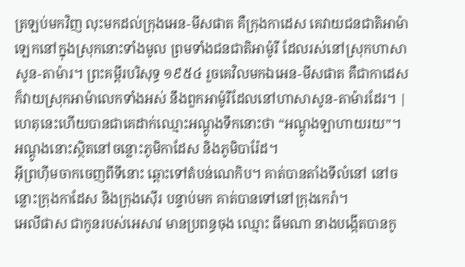ត្រឡប់មកវិញ លុះមកដល់ក្រុងអេន-មីសផាត គឺក្រុងកាដេស គេវាយជនជាតិអាម៉ាឡេកនៅក្នុងស្រុកនោះទាំងមូល ព្រមទាំងជនជាតិអាម៉ូរី ដែលរស់នៅស្រុកហាសាសូន-តាម៉ារ។ ព្រះគម្ពីរបរិសុទ្ធ ១៩៥៤ រួចគេវិលមកឯអេន-មីសផាត គឺជាកាដេស ក៏វាយស្រុកអាម៉ាលេកទាំងអស់ នឹងពួកអាម៉ូរីដែលនៅហាសាសូន-តាម៉ារដែរ។ |
ហេតុនេះហើយបានជាគេដាក់ឈ្មោះអណ្តូងទឹកនោះថា “អណ្តូងឡាហាយរយ”។ អណ្តូងនោះស្ថិតនៅចន្លោះភូមិកាដែស និងភូមិបារ៉ែដ។
អ៊ីព្រហ៊ីមចាកចេញពីទីនោះ ឆ្ពោះទៅតំបន់ណេកិប។ គាត់បានតាំងទីលំនៅ នៅចន្លោះក្រុងកាដែស និងក្រុងស៊ើរ បន្ទាប់មក គាត់បានទៅនៅក្រុងកេរ៉ា។
អេលីផាស ជាកូនរបស់អេសាវ មានប្រពន្ធចុង ឈ្មោះ ធីមណា នាងបង្កើតបានកូ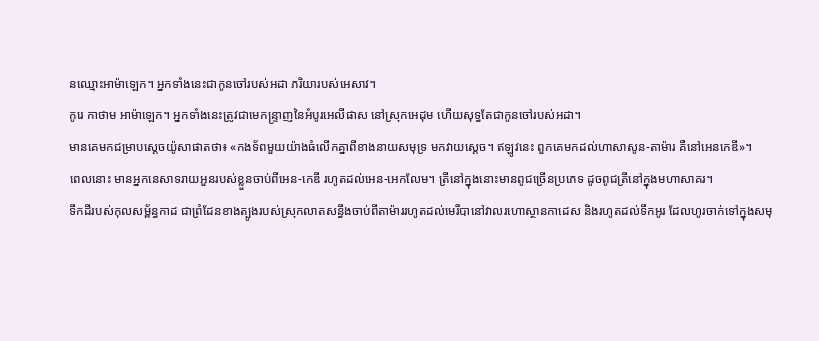នឈ្មោះអាម៉ាឡេក។ អ្នកទាំងនេះជាកូនចៅរបស់អដា ភរិយារបស់អេសាវ។
កូរេ កាថាម អាម៉ាឡេក។ អ្នកទាំងនេះត្រូវជាមេកន្ទ្រាញនៃអំបូរអេលីផាស នៅស្រុកអេដុម ហើយសុទ្ធតែជាកូនចៅរបស់អដា។
មានគេមកជម្រាបស្តេចយ៉ូសាផាតថា៖ «កងទ័ពមួយយ៉ាងធំលើកគ្នាពីខាងនាយសមុទ្រ មកវាយស្តេច។ ឥឡូវនេះ ពួកគេមកដល់ហាសាសូន-តាម៉ារ គឺនៅអេនកេឌី»។
ពេលនោះ មានអ្នកនេសាទរាយអួនរបស់ខ្លួនចាប់ពីអេន-កេឌី រហូតដល់អេន-អេកលែម។ ត្រីនៅក្នុងនោះមានពូជច្រើនប្រភេទ ដូចពូជត្រីនៅក្នុងមហាសាគរ។
ទឹកដីរបស់កុលសម្ព័ន្ធកាដ ជាព្រំដែនខាងត្បូងរបស់ស្រុកលាតសន្ធឹងចាប់ពីតាម៉ាររហូតដល់មេរីបានៅវាលរហោស្ថានកាដេស និងរហូតដល់ទឹកអូរ ដែលហូរចាក់ទៅក្នុងសមុ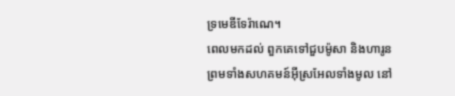ទ្រមេឌីទែរ៉ាណេ។
ពេលមកដល់ ពួកគេទៅជួបម៉ូសា និងហារូន ព្រមទាំងសហគមន៍អ៊ីស្រអែលទាំងមូល នៅ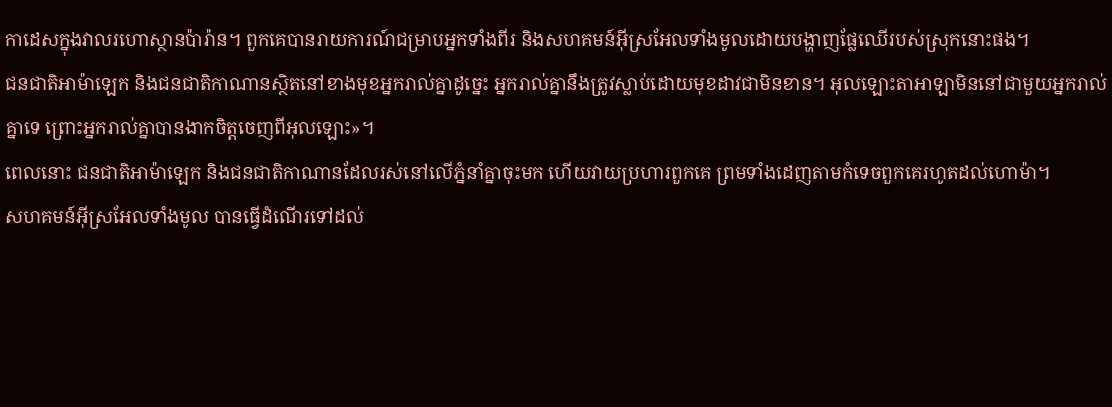កាដេសក្នុងវាលរហោស្ថានប៉ារ៉ាន។ ពួកគេបានរាយការណ៍ជម្រាបអ្នកទាំងពីរ និងសហគមន៍អ៊ីស្រអែលទាំងមូលដោយបង្ហាញផ្លែឈើរបស់ស្រុកនោះផង។
ជនជាតិអាម៉ាឡេក និងជនជាតិកាណានស្ថិតនៅខាងមុខអ្នករាល់គ្នាដូច្នេះ អ្នករាល់គ្នានឹងត្រូវស្លាប់ដោយមុខដាវជាមិនខាន។ អុលឡោះតាអាឡាមិននៅជាមួយអ្នករាល់គ្នាទេ ព្រោះអ្នករាល់គ្នាបានងាកចិត្តចេញពីអុលឡោះ»។
ពេលនោះ ជនជាតិអាម៉ាឡេក និងជនជាតិកាណានដែលរស់នៅលើភ្នំនាំគ្នាចុះមក ហើយវាយប្រហារពួកគេ ព្រមទាំងដេញតាមកំទេចពួកគេរហូតដល់ហោម៉ា។
សហគមន៍អ៊ីស្រអែលទាំងមូល បានធ្វើដំណើរទៅដល់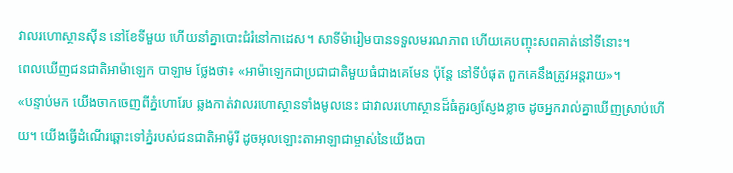វាលរហោស្ថានស៊ីន នៅខែទីមួយ ហើយនាំគ្នាបោះជំរំនៅកាដេស។ សាទីម៉ារៀមបានទទួលមរណភាព ហើយគេបញ្ចុះសពគាត់នៅទីនោះ។
ពេលឃើញជនជាតិអាម៉ាឡេក បាឡាម ថ្លែងថា៖ «អាម៉ាឡេកជាប្រជាជាតិមួយធំជាងគេមែន ប៉ុន្តែ នៅទីបំផុត ពួកគេនឹងត្រូវអន្តរាយ»។
«បន្ទាប់មក យើងចាកចេញពីភ្នំហោរែប ឆ្លងកាត់វាលរហោស្ថានទាំងមូលនេះ ជាវាលរហោស្ថានដ៏ធំគួរឲ្យស្ញែងខ្លាច ដូចអ្នករាល់គ្នាឃើញស្រាប់ហើយ។ យើងធ្វើដំណើរឆ្ពោះទៅភ្នំរបស់ជនជាតិអាម៉ូរី ដូចអុលឡោះតាអាឡាជាម្ចាស់នៃយើងបា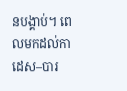នបង្គាប់។ ពេលមកដល់កាដេស–បារ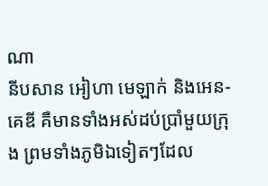ណា
នីបសាន អៀហា មេឡាក់ និងអេន-គេឌី គឺមានទាំងអស់ដប់ប្រាំមួយក្រុង ព្រមទាំងភូមិឯទៀតៗដែល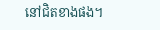នៅជិតខាងផង។